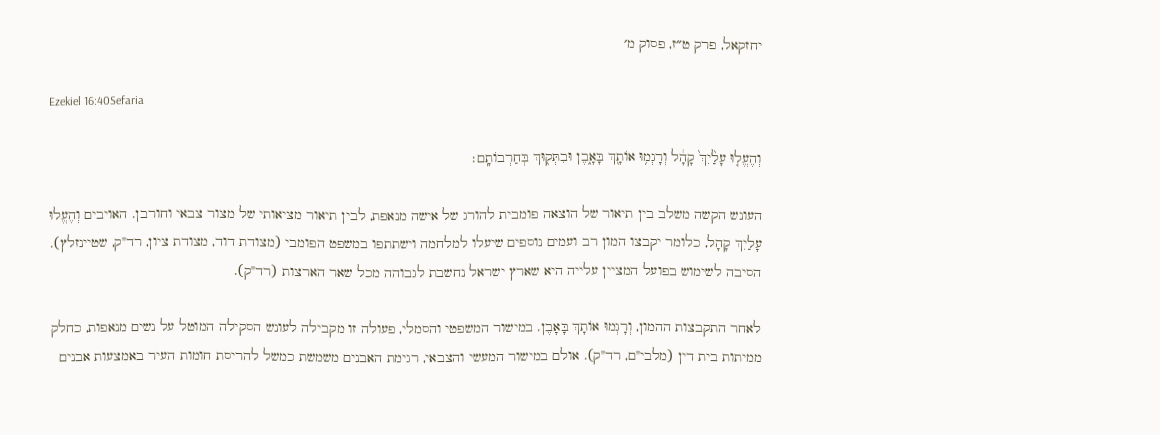יחזקאל, פרק ט״ז, פסוק מ׳

Ezekiel 16:40Sefaria

וְהֶעֱל֤וּ עָלַ֙יִךְ֙ קָהָ֔ל וְרָגְמ֥וּ אוֹתָ֖ךְ בָּאָ֑בֶן וּבִתְּק֖וּךְ בְּחַרְבוֹתָֽם׃

העונש הקשה משלב בין תיאור של הוצאה פומבית להורג של אישה מנאפת, לבין תיאור מציאותי של מצור צבאי וחורבן. האויבים וְהֶעֱלוּ עָלַיִךְ קָהָל, כלומר יקבצו המון רב ועמים נוספים שיעלו למלחמה וישתתפו במשפט הפומבי (מצודת דוד, מצודת ציון, רד"ק, שטיינזלץ). הסיבה לשימוש בפועל המציין עלייה היא שארץ ישראל נחשבת לגבוהה מכל שאר הארצות (רד"ק).

לאחר התקבצות ההמון, וְרָגְמוּ אוֹתָךְ בָּאָבֶן. במישור המשפטי והסמלי, פעולה זו מקבילה לעונש הסקילה המוטל על נשים מנאפות, כחלק ממיתות בית דין (מלבי"ם, רד"ק). אולם במישור המעשי והצבאי, רגימת האבנים משמשת כמשל להריסת חומות העיר באמצעות אבנים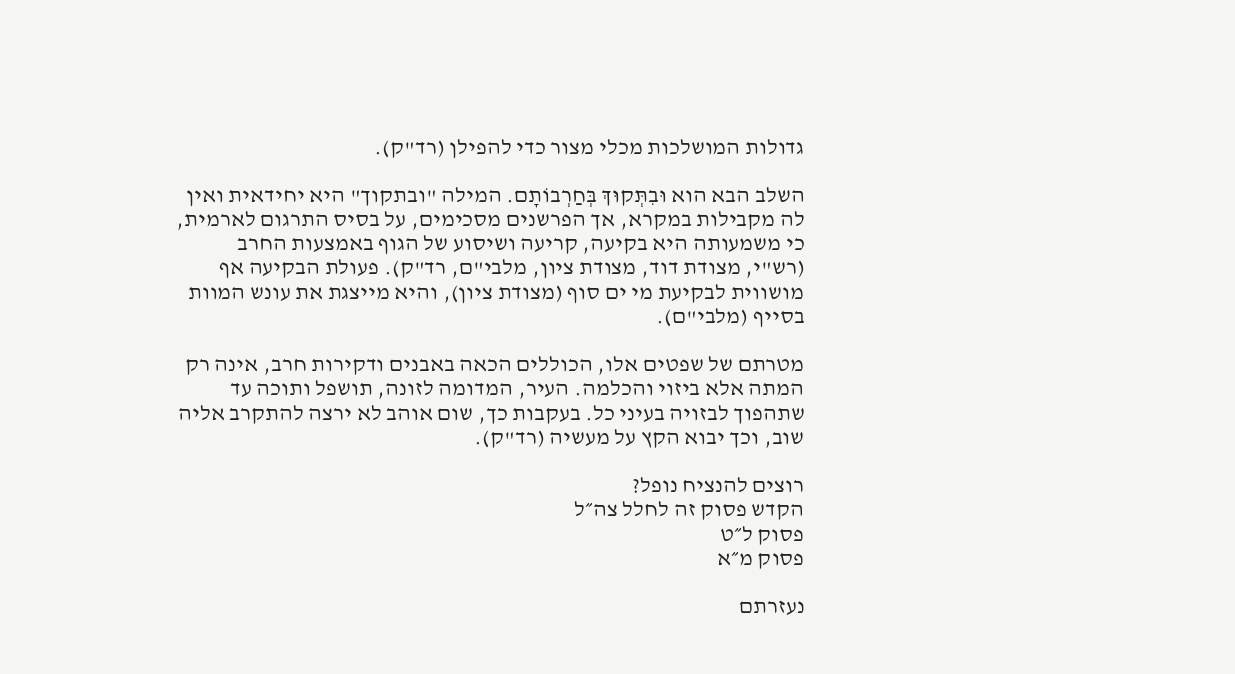גדולות המושלכות מכלי מצור כדי להפילן (רד"ק).

השלב הבא הוא וּבִתְּקוּךְ בְּחַרְבוֹתָם. המילה "ובתקוך" היא יחידאית ואין לה מקבילות במקרא, אך הפרשנים מסכימים, על בסיס התרגום לארמית, כי משמעותה היא בקיעה, קריעה ושיסוע של הגוף באמצעות החרב (רש"י, מצודת דוד, מצודת ציון, מלבי"ם, רד"ק). פעולת הבקיעה אף מושווית לבקיעת מי ים סוף (מצודת ציון), והיא מייצגת את עונש המוות בסייף (מלבי"ם).

מטרתם של שפטים אלו, הכוללים הכאה באבנים ודקירות חרב, אינה רק המתה אלא ביזוי והכלמה. העיר, המדומה לזונה, תושפל ותוכה עד שתהפוך לבזויה בעיני כל. בעקבות כך, שום אוהב לא ירצה להתקרב אליה שוב, וכך יבוא הקץ על מעשיה (רד"ק).

רוצים להנציח נופל?
הקדש פסוק זה לחלל צה״ל
פסוק ל״ט
פסוק מ״א

נעזרתם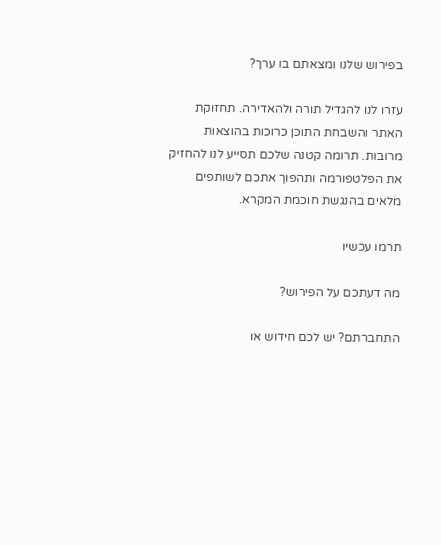בפירוש שלנו ומצאתם בו ערך?

עזרו לנו להגדיל תורה ולהאדירה. תחזוקת האתר והשבחת התוכן כרוכות בהוצאות מרובות. תרומה קטנה שלכם תסייע לנו להחזיק את הפלטפורמה ותהפוך אתכם לשותפים מלאים בהנגשת חוכמת המקרא.

תרמו עכשיו

מה דעתכם על הפירוש?

התחברתם? יש לכם חידוש או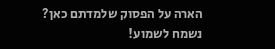הארה על הפסוק שלמדתם כאן? נשמח לשמוע!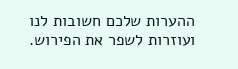ההערות שלכם חשובות לנו ועוזרות לשפר את הפירוש.